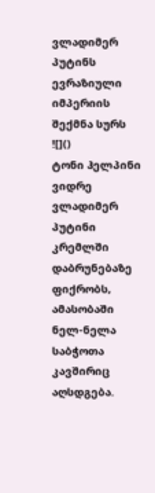ვლადიმერ პუტინს ევრაზიული იმპერიის შექმნა სურს
![]()
ტონი ჰელპინი
ვიდრე ვლადიმერ პუტინი კრემლში დაბრუნებაზე ფიქრობს, ამასობაში ნელ-ნელა საბჭოთა კავშირიც აღსდგება.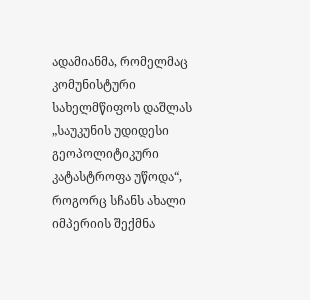ადამიანმა, რომელმაც კომუნისტური სახელმწიფოს დაშლას „საუკუნის უდიდესი გეოპოლიტიკური კატასტროფა უწოდა“, როგორც სჩანს ახალი იმპერიის შექმნა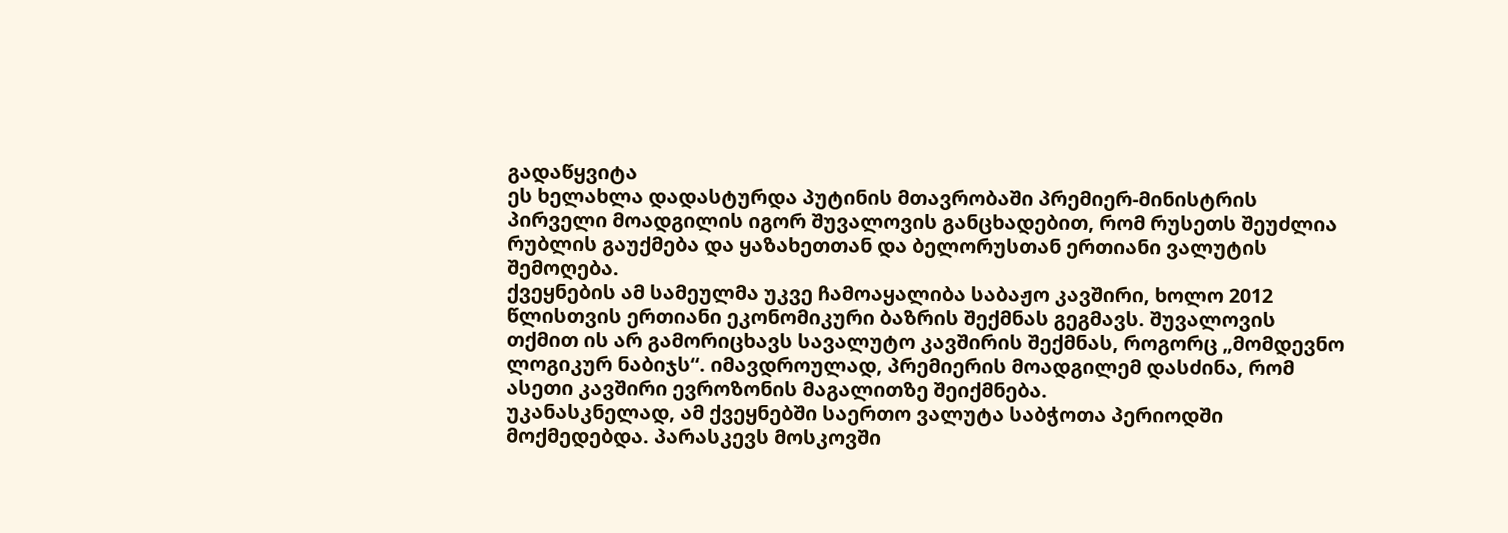გადაწყვიტა
ეს ხელახლა დადასტურდა პუტინის მთავრობაში პრემიერ-მინისტრის პირველი მოადგილის იგორ შუვალოვის განცხადებით, რომ რუსეთს შეუძლია რუბლის გაუქმება და ყაზახეთთან და ბელორუსთან ერთიანი ვალუტის შემოღება.
ქვეყნების ამ სამეულმა უკვე ჩამოაყალიბა საბაჟო კავშირი, ხოლო 2012 წლისთვის ერთიანი ეკონომიკური ბაზრის შექმნას გეგმავს. შუვალოვის თქმით ის არ გამორიცხავს სავალუტო კავშირის შექმნას, როგორც „მომდევნო ლოგიკურ ნაბიჯს“. იმავდროულად, პრემიერის მოადგილემ დასძინა, რომ ასეთი კავშირი ევროზონის მაგალითზე შეიქმნება.
უკანასკნელად, ამ ქვეყნებში საერთო ვალუტა საბჭოთა პერიოდში მოქმედებდა. პარასკევს მოსკოვში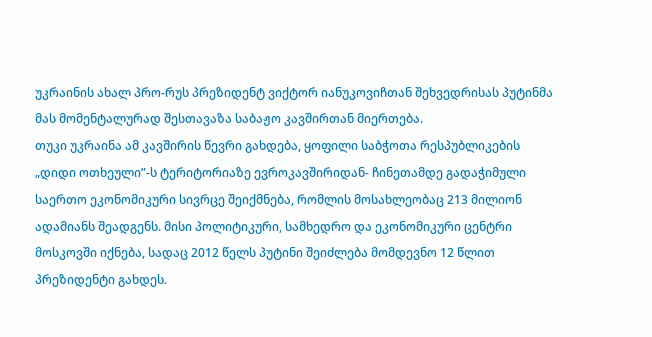უკრაინის ახალ პრო-რუს პრეზიდენტ ვიქტორ იანუკოვიჩთან შეხვედრისას პუტინმა მას მომენტალურად შესთავაზა საბაჟო კავშირთან მიერთება.
თუკი უკრაინა ამ კავშირის წევრი გახდება, ყოფილი საბჭოთა რესპუბლიკების „დიდი ოთხეული”-ს ტერიტორიაზე ევროკავშირიდან- ჩინეთამდე გადაჭიმული საერთო ეკონომიკური სივრცე შეიქმნება, რომლის მოსახლეობაც 213 მილიონ ადამიანს შეადგენს. მისი პოლიტიკური, სამხედრო და ეკონომიკური ცენტრი მოსკოვში იქნება, სადაც 2012 წელს პუტინი შეიძლება მომდევნო 12 წლით პრეზიდენტი გახდეს.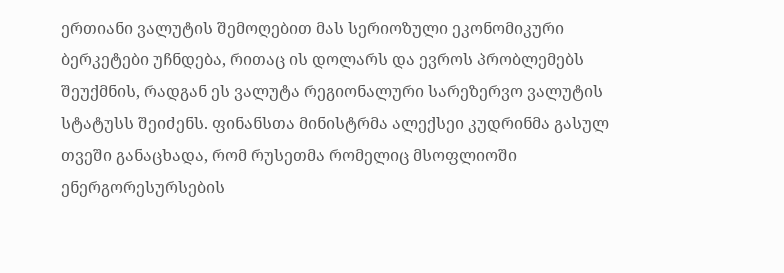ერთიანი ვალუტის შემოღებით მას სერიოზული ეკონომიკური ბერკეტები უჩნდება, რითაც ის დოლარს და ევროს პრობლემებს შეუქმნის, რადგან ეს ვალუტა რეგიონალური სარეზერვო ვალუტის სტატუსს შეიძენს. ფინანსთა მინისტრმა ალექსეი კუდრინმა გასულ თვეში განაცხადა, რომ რუსეთმა რომელიც მსოფლიოში ენერგორესურსების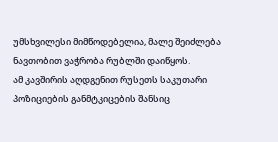უმსხვილესი მიმწოდებელია, მალე შეიძლება ნავთობით ვაჭრობა რუბლში დაიწყოს.
ამ კავშირის აღდგენით რუსეთს საკუთარი პოზიციების განმტკიცების შანსიც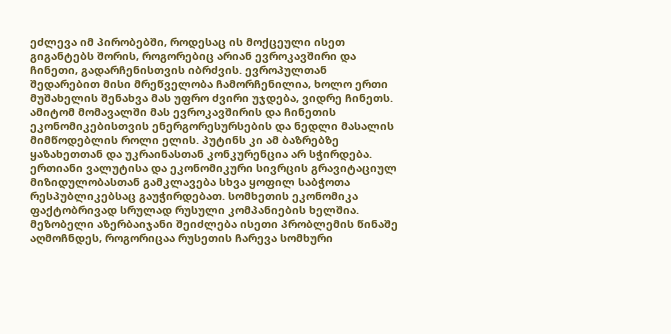ეძლევა იმ პირობებში, როდესაც ის მოქცეული ისეთ გიგანტებს შორის, როგორებიც არიან ევროკავშირი და ჩინეთი, გადარჩენისთვის იბრძვის. ევროპულთან შედარებით მისი მრეწველობა ჩამორჩენილია, ხოლო ერთი მუშახელის შენახვა მას უფრო ძვირი უჯდება, ვიდრე ჩინეთს. ამიტომ მომავალში მას ევროკავშირის და ჩინეთის ეკონომიკებისთვის ენერგორესურსების და ნედლი მასალის მიმწოდებლის როლი ელის. პუტინს კი ამ ბაზრებზე ყაზახეთთან და უკრაინასთან კონკურენცია არ სჭირდება.
ერთიანი ვალუტისა და ეკონომიკური სივრცის გრავიტაციულ მიზიდულობასთან გამკლავება სხვა ყოფილ საბჭოთა რესპუბლიკებსაც გაუჭირდებათ. სომხეთის ეკონომიკა ფაქტობრივად სრულად რუსული კომპანიების ხელშია. მეზობელი აზერბაიჯანი შეიძლება ისეთი პრობლემის წინაშე აღმოჩნდეს, როგორიცაა რუსეთის ჩარევა სომხური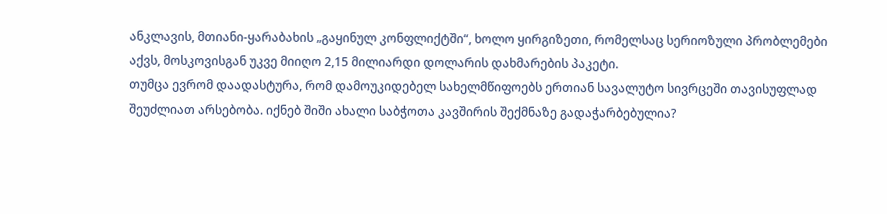ანკლავის, მთიანი-ყარაბახის „გაყინულ კონფლიქტში“, ხოლო ყირგიზეთი, რომელსაც სერიოზული პრობლემები აქვს, მოსკოვისგან უკვე მიიღო 2,15 მილიარდი დოლარის დახმარების პაკეტი.
თუმცა ევრომ დაადასტურა, რომ დამოუკიდებელ სახელმწიფოებს ერთიან სავალუტო სივრცეში თავისუფლად შეუძლიათ არსებობა. იქნებ შიში ახალი საბჭოთა კავშირის შექმნაზე გადაჭარბებულია?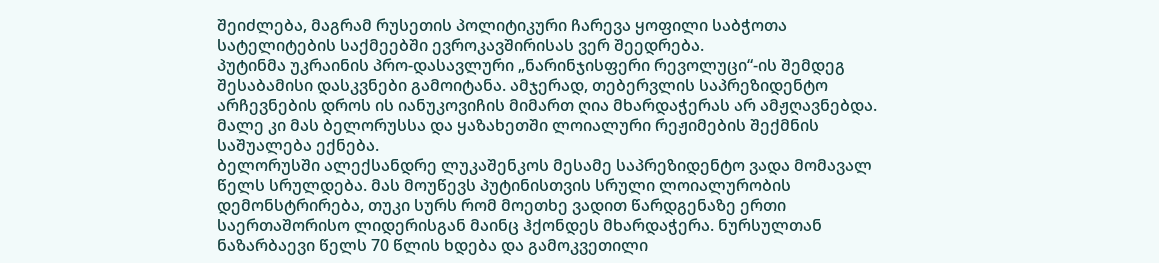შეიძლება, მაგრამ რუსეთის პოლიტიკური ჩარევა ყოფილი საბჭოთა სატელიტების საქმეებში ევროკავშირისას ვერ შეედრება.
პუტინმა უკრაინის პრო-დასავლური „ნარინჯისფერი რევოლუცი“-ის შემდეგ შესაბამისი დასკვნები გამოიტანა. ამჯერად, თებერვლის საპრეზიდენტო არჩევნების დროს ის იანუკოვიჩის მიმართ ღია მხარდაჭერას არ ამჟღავნებდა. მალე კი მას ბელორუსსა და ყაზახეთში ლოიალური რეჟიმების შექმნის საშუალება ექნება.
ბელორუსში ალექსანდრე ლუკაშენკოს მესამე საპრეზიდენტო ვადა მომავალ წელს სრულდება. მას მოუწევს პუტინისთვის სრული ლოიალურობის დემონსტრირება, თუკი სურს რომ მოეთხე ვადით წარდგენაზე ერთი საერთაშორისო ლიდერისგან მაინც ჰქონდეს მხარდაჭერა. ნურსულთან ნაზარბაევი წელს 70 წლის ხდება და გამოკვეთილი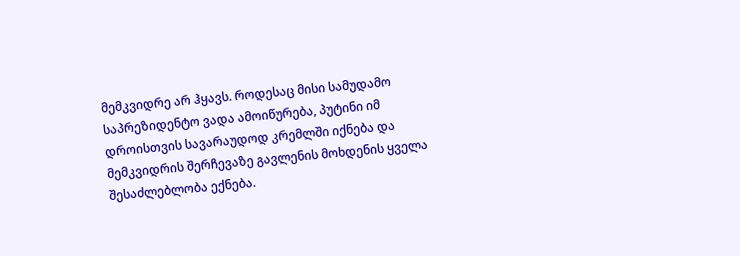მემკვიდრე არ ჰყავს. როდესაც მისი სამუდამო საპრეზიდენტო ვადა ამოიწურება, პუტინი იმ დროისთვის სავარაუდოდ კრემლში იქნება და მემკვიდრის შერჩევაზე გავლენის მოხდენის ყველა შესაძლებლობა ექნება.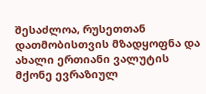შესაძლოა, რუსეთთან დათმობისთვის მზადყოფნა და ახალი ერთიანი ვალუტის მქონე ევრაზიულ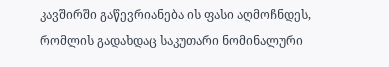კავშირში გაწევრიანება ის ფასი აღმოჩნდეს, რომლის გადახდაც საკუთარი ნომინალური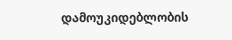დამოუკიდებლობის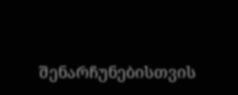შენარჩუნებისთვის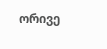ორივე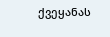ქვეყანას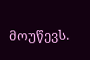მოუწევს.